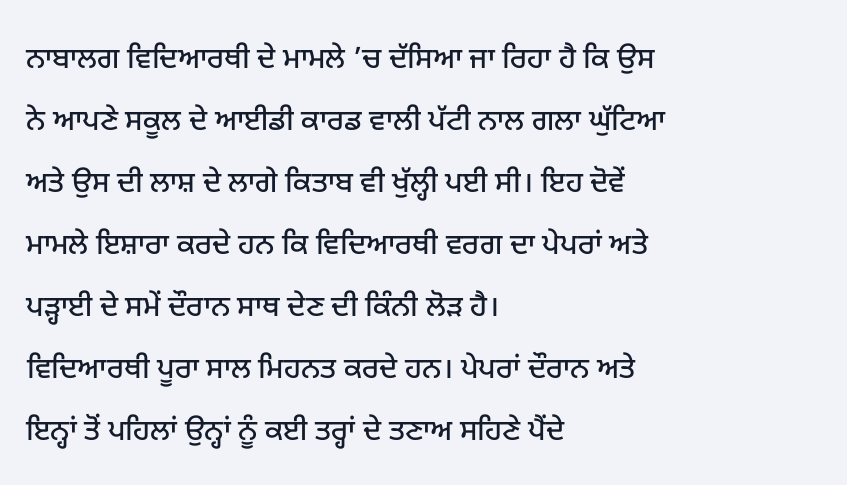ਨਾਬਾਲਗ ਵਿਦਿਆਰਥੀ ਦੇ ਮਾਮਲੇ ’ਚ ਦੱਸਿਆ ਜਾ ਰਿਹਾ ਹੈ ਕਿ ਉਸ ਨੇ ਆਪਣੇ ਸਕੂਲ ਦੇ ਆਈਡੀ ਕਾਰਡ ਵਾਲੀ ਪੱਟੀ ਨਾਲ ਗਲਾ ਘੁੱਟਿਆ ਅਤੇ ਉਸ ਦੀ ਲਾਸ਼ ਦੇ ਲਾਗੇ ਕਿਤਾਬ ਵੀ ਖੁੱਲ੍ਹੀ ਪਈ ਸੀ। ਇਹ ਦੋਵੇਂ ਮਾਮਲੇ ਇਸ਼ਾਰਾ ਕਰਦੇ ਹਨ ਕਿ ਵਿਦਿਆਰਥੀ ਵਰਗ ਦਾ ਪੇਪਰਾਂ ਅਤੇ ਪੜ੍ਹਾਈ ਦੇ ਸਮੇਂ ਦੌਰਾਨ ਸਾਥ ਦੇਣ ਦੀ ਕਿੰਨੀ ਲੋੜ ਹੈ।
ਵਿਦਿਆਰਥੀ ਪੂਰਾ ਸਾਲ ਮਿਹਨਤ ਕਰਦੇ ਹਨ। ਪੇਪਰਾਂ ਦੌਰਾਨ ਅਤੇ ਇਨ੍ਹਾਂ ਤੋਂ ਪਹਿਲਾਂ ਉਨ੍ਹਾਂ ਨੂੰ ਕਈ ਤਰ੍ਹਾਂ ਦੇ ਤਣਾਅ ਸਹਿਣੇ ਪੈਂਦੇ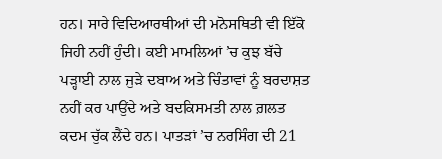ਹਨ। ਸਾਰੇ ਵਿਦਿਆਰਥੀਆਂ ਦੀ ਮਨੋਸਥਿਤੀ ਵੀ ਇੱਕੋ ਜਿਹੀ ਨਹੀਂ ਹੁੰਦੀ। ਕਈ ਮਾਮਲਿਆਂ ’ਚ ਕੁਝ ਬੱਚੇ ਪੜ੍ਹਾਈ ਨਾਲ ਜੁੜੇ ਦਬਾਅ ਅਤੇ ਚਿੰਤਾਵਾਂ ਨੂੰ ਬਰਦਾਸ਼ਤ ਨਹੀਂ ਕਰ ਪਾਉਂਦੇ ਅਤੇ ਬਦਕਿਸਮਤੀ ਨਾਲ ਗ਼ਲਤ ਕਦਮ ਚੁੱਕ ਲੈਂਦੇ ਹਨ। ਪਾਤੜਾਂ ’ਚ ਨਰਸਿੰਗ ਦੀ 21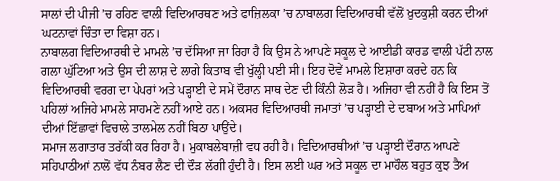ਸਾਲਾਂ ਦੀ ਪੀਜੀ ’ਚ ਰਹਿਣ ਵਾਲੀ ਵਿਦਿਆਰਥਣ ਅਤੇ ਫਾਜ਼ਿਲਕਾ ’ਚ ਨਾਬਾਲਗ ਵਿਦਿਆਰਥੀ ਵੱਲੋਂ ਖ਼ੁਦਕੁਸ਼ੀ ਕਰਨ ਦੀਆਂ ਘਟਨਾਵਾਂ ਚਿੰਤਾ ਦਾ ਵਿਸ਼ਾ ਹਨ।
ਨਾਬਾਲਗ ਵਿਦਿਆਰਥੀ ਦੇ ਮਾਮਲੇ ’ਚ ਦੱਸਿਆ ਜਾ ਰਿਹਾ ਹੈ ਕਿ ਉਸ ਨੇ ਆਪਣੇ ਸਕੂਲ ਦੇ ਆਈਡੀ ਕਾਰਡ ਵਾਲੀ ਪੱਟੀ ਨਾਲ ਗਲਾ ਘੁੱਟਿਆ ਅਤੇ ਉਸ ਦੀ ਲਾਸ਼ ਦੇ ਲਾਗੇ ਕਿਤਾਬ ਵੀ ਖੁੱਲ੍ਹੀ ਪਈ ਸੀ। ਇਹ ਦੋਵੇਂ ਮਾਮਲੇ ਇਸ਼ਾਰਾ ਕਰਦੇ ਹਨ ਕਿ ਵਿਦਿਆਰਥੀ ਵਰਗ ਦਾ ਪੇਪਰਾਂ ਅਤੇ ਪੜ੍ਹਾਈ ਦੇ ਸਮੇਂ ਦੌਰਾਨ ਸਾਥ ਦੇਣ ਦੀ ਕਿੰਨੀ ਲੋੜ ਹੈ। ਅਜਿਹਾ ਵੀ ਨਹੀਂ ਹੈ ਕਿ ਇਸ ਤੋਂ ਪਹਿਲਾਂ ਅਜਿਹੇ ਮਾਮਲੇ ਸਾਹਮਣੇ ਨਹੀਂ ਆਏ ਹਨ। ਅਕਸਰ ਵਿਦਿਆਰਥੀ ਜਮਾਤਾਂ ’ਚ ਪੜ੍ਹਾਈ ਦੇ ਦਬਾਅ ਅਤੇ ਮਾਪਿਆਂ ਦੀਆਂ ਇੱਛਾਵਾਂ ਵਿਚਾਲੇ ਤਾਲਮੇਲ ਨਹੀਂ ਬਿਠਾ ਪਾਉਂਦੇ।
ਸਮਾਜ ਲਗਾਤਾਰ ਤਰੱਕੀ ਕਰ ਰਿਹਾ ਹੈ। ਮੁਕਾਬਲੇਬਾਜ਼ੀ ਵਧ ਰਹੀ ਹੈ। ਵਿਦਿਆਰਥੀਆਂ ’ਚ ਪੜ੍ਹਾਈ ਦੌਰਾਨ ਆਪਣੇ ਸਹਿਪਾਠੀਆਂ ਨਾਲੋਂ ਵੱਧ ਨੰਬਰ ਲੈਣ ਦੀ ਦੌੜ ਲੱਗੀ ਹੁੰਦੀ ਹੈ। ਇਸ ਲਈ ਘਰ ਅਤੇ ਸਕੂਲ ਦਾ ਮਾਹੌਲ ਬਹੁਤ ਕੁਝ ਤੈਅ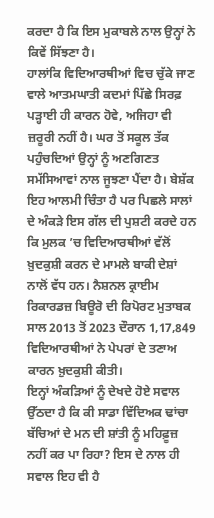ਕਰਦਾ ਹੈ ਕਿ ਇਸ ਮੁਕਾਬਲੇ ਨਾਲ ਉਨ੍ਹਾਂ ਨੇ ਕਿਵੇਂ ਸਿੱਝਣਾ ਹੈ।
ਹਾਲਾਂਕਿ ਵਿਦਿਆਰਥੀਆਂ ਵਿਚ ਚੁੱਕੇ ਜਾਣ ਵਾਲੇ ਆਤਮਘਾਤੀ ਕਦਮਾਂ ਪਿੱਛੇ ਸਿਰਫ਼ ਪੜ੍ਹਾਈ ਹੀ ਕਾਰਨ ਹੋਵੇ, ਅਜਿਹਾ ਵੀ ਜ਼ਰੂਰੀ ਨਹੀਂ ਹੈ। ਘਰ ਤੋਂ ਸਕੂਲ ਤੱਕ ਪਹੁੰਚਦਿਆਂ ਉਨ੍ਹਾਂ ਨੂੰ ਅਣਗਿਣਤ ਸਮੱਸਿਆਵਾਂ ਨਾਲ ਜੂਝਣਾ ਪੈਂਦਾ ਹੈ। ਬੇਸ਼ੱਕ ਇਹ ਆਲਮੀ ਚਿੰਤਾ ਹੈ ਪਰ ਪਿਛਲੇ ਸਾਲਾਂ ਦੇ ਅੰਕੜੇ ਇਸ ਗੱਲ ਦੀ ਪੁਸ਼ਟੀ ਕਰਦੇ ਹਨ ਕਿ ਮੁਲਕ ’ਚ ਵਿਦਿਆਰਥੀਆਂ ਵੱਲੋਂ ਖ਼ੁਦਕੁਸ਼ੀ ਕਰਨ ਦੇ ਮਾਮਲੇ ਬਾਕੀ ਦੇਸ਼ਾਂ ਨਾਲੋਂ ਵੱਧ ਹਨ। ਨੈਸ਼ਨਲ ਕ੍ਰਾਈਮ ਰਿਕਾਰਡਜ਼ ਬਿਊਰੋ ਦੀ ਰਿਪੋਰਟ ਮੁਤਾਬਕ ਸਾਲ 2013 ਤੋਂ 2023 ਦੌਰਾਨ 1,17,849 ਵਿਦਿਆਰਥੀਆਂ ਨੇ ਪੇਪਰਾਂ ਦੇ ਤਣਾਅ ਕਾਰਨ ਖ਼ੁਦਕੁਸ਼ੀ ਕੀਤੀ।
ਇਨ੍ਹਾਂ ਅੰਕੜਿਆਂ ਨੂੰ ਦੇਖਦੇ ਹੋਏ ਸਵਾਲ ਉੱਠਦਾ ਹੈ ਕਿ ਕੀ ਸਾਡਾ ਵਿੱਦਿਅਕ ਢਾਂਚਾ ਬੱਚਿਆਂ ਦੇ ਮਨ ਦੀ ਸ਼ਾਂਤੀ ਨੂੰ ਮਹਿਫ਼ੂਜ਼ ਨਹੀਂ ਕਰ ਪਾ ਰਿਹਾ? ਇਸ ਦੇ ਨਾਲ ਹੀ ਸਵਾਲ ਇਹ ਵੀ ਹੈ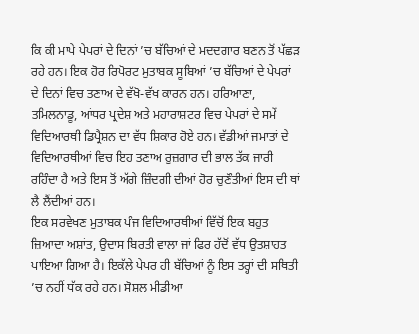ਕਿ ਕੀ ਮਾਪੇ ਪੇਪਰਾਂ ਦੇ ਦਿਨਾਂ ’ਚ ਬੱਚਿਆਂ ਦੇ ਮਦਦਗਾਰ ਬਣਨ ਤੋਂ ਪੱਛੜ ਰਹੇ ਹਨ। ਇਕ ਹੋਰ ਰਿਪੋਰਟ ਮੁਤਾਬਕ ਸੂਬਿਆਂ ’ਚ ਬੱਚਿਆਂ ਦੇ ਪੇਪਰਾਂ ਦੇ ਦਿਨਾਂ ਵਿਚ ਤਣਾਅ ਦੇ ਵੱਖੋ-ਵੱਖ ਕਾਰਨ ਹਨ। ਹਰਿਆਣਾ, ਤਮਿਲਨਾਡੂ, ਆਂਧਰ ਪ੍ਰਦੇਸ਼ ਅਤੇ ਮਹਾਰਾਸ਼ਟਰ ਵਿਚ ਪੇਪਰਾਂ ਦੇ ਸਮੇਂ ਵਿਦਿਆਰਥੀ ਡਿਪ੍ਰੈਸ਼ਨ ਦਾ ਵੱਧ ਸ਼ਿਕਾਰ ਹੋਏ ਹਨ। ਵੱਡੀਆਂ ਜਮਾਤਾਂ ਦੇ ਵਿਦਿਆਰਥੀਆਂ ਵਿਚ ਇਹ ਤਣਾਅ ਰੁਜ਼ਗਾਰ ਦੀ ਭਾਲ ਤੱਕ ਜਾਰੀ ਰਹਿੰਦਾ ਹੈ ਅਤੇ ਇਸ ਤੋਂ ਅੱਗੇ ਜ਼ਿੰਦਗੀ ਦੀਆਂ ਹੋਰ ਚੁਣੌਤੀਆਂ ਇਸ ਦੀ ਥਾਂ ਲੈ ਲੈਂਦੀਆਂ ਹਨ।
ਇਕ ਸਰਵੇਖਣ ਮੁਤਾਬਕ ਪੰਜ ਵਿਦਿਆਰਥੀਆਂ ਵਿੱਚੋਂ ਇਕ ਬਹੁਤ ਜ਼ਿਆਦਾ ਅਸ਼ਾਂਤ, ਉਦਾਸ ਬਿਰਤੀ ਵਾਲਾ ਜਾਂ ਫਿਰ ਹੱਦੋਂ ਵੱਧ ਉਤਸ਼ਾਹਤ ਪਾਇਆ ਗਿਆ ਹੈ। ਇਕੱਲੇ ਪੇਪਰ ਹੀ ਬੱਚਿਆਂ ਨੂੰ ਇਸ ਤਰ੍ਹਾਂ ਦੀ ਸਥਿਤੀ ’ਚ ਨਹੀਂ ਧੱਕ ਰਹੇ ਹਨ। ਸੋਸ਼ਲ ਮੀਡੀਆ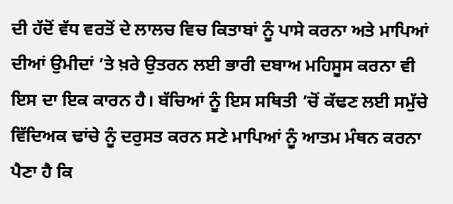ਦੀ ਹੱਦੋਂ ਵੱਧ ਵਰਤੋਂ ਦੇ ਲਾਲਚ ਵਿਚ ਕਿਤਾਬਾਂ ਨੂੰ ਪਾਸੇ ਕਰਨਾ ਅਤੇ ਮਾਪਿਆਂ ਦੀਆਂ ਉਮੀਦਾਂ ’ਤੇ ਖ਼ਰੇ ਉਤਰਨ ਲਈ ਭਾਰੀ ਦਬਾਅ ਮਹਿਸੂਸ ਕਰਨਾ ਵੀ ਇਸ ਦਾ ਇਕ ਕਾਰਨ ਹੈ। ਬੱਚਿਆਂ ਨੂੰ ਇਸ ਸਥਿਤੀ ’ਚੋਂ ਕੱਢਣ ਲਈ ਸਮੁੱਚੇ ਵਿੱਦਿਅਕ ਢਾਂਚੇ ਨੂੰ ਦਰੁਸਤ ਕਰਨ ਸਣੇ ਮਾਪਿਆਂ ਨੂੰ ਆਤਮ ਮੰਥਨ ਕਰਨਾ ਪੈਣਾ ਹੈ ਕਿ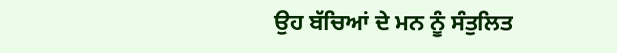ਉਹ ਬੱਚਿਆਂ ਦੇ ਮਨ ਨੂੰ ਸੰਤੁਲਿਤ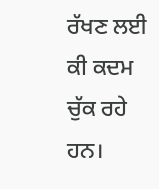ਰੱਖਣ ਲਈ ਕੀ ਕਦਮ ਚੁੱਕ ਰਹੇ ਹਨ।